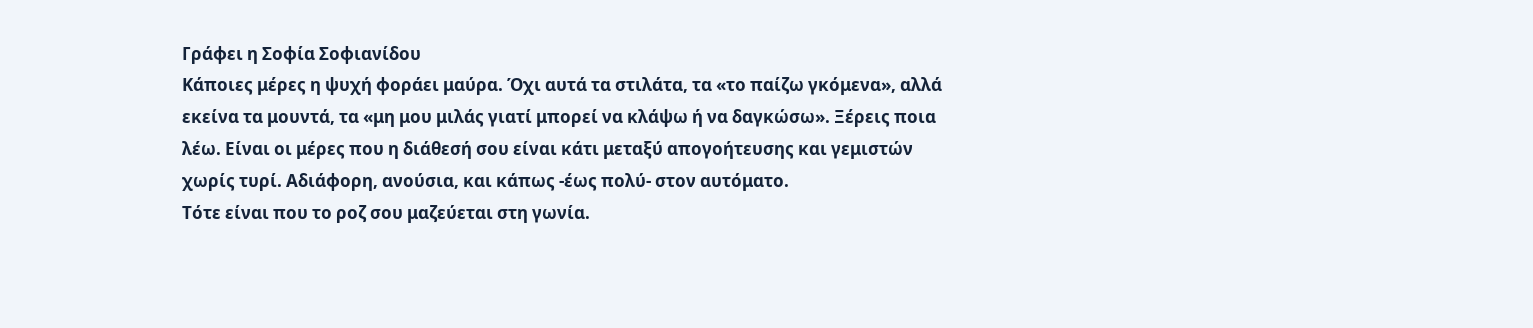Γράφει η Σοφία Σοφιανίδου
Κάποιες μέρες η ψυχή φοράει μαύρα. Όχι αυτά τα στιλάτα, τα «το παίζω γκόμενα», αλλά εκείνα τα μουντά, τα «μη μου μιλάς γιατί μπορεί να κλάψω ή να δαγκώσω». Ξέρεις ποια λέω. Είναι οι μέρες που η διάθεσή σου είναι κάτι μεταξύ απογοήτευσης και γεμιστών χωρίς τυρί. Αδιάφορη, ανούσια, και κάπως -έως πολύ- στον αυτόματο.
Τότε είναι που το ροζ σου μαζεύεται στη γωνία.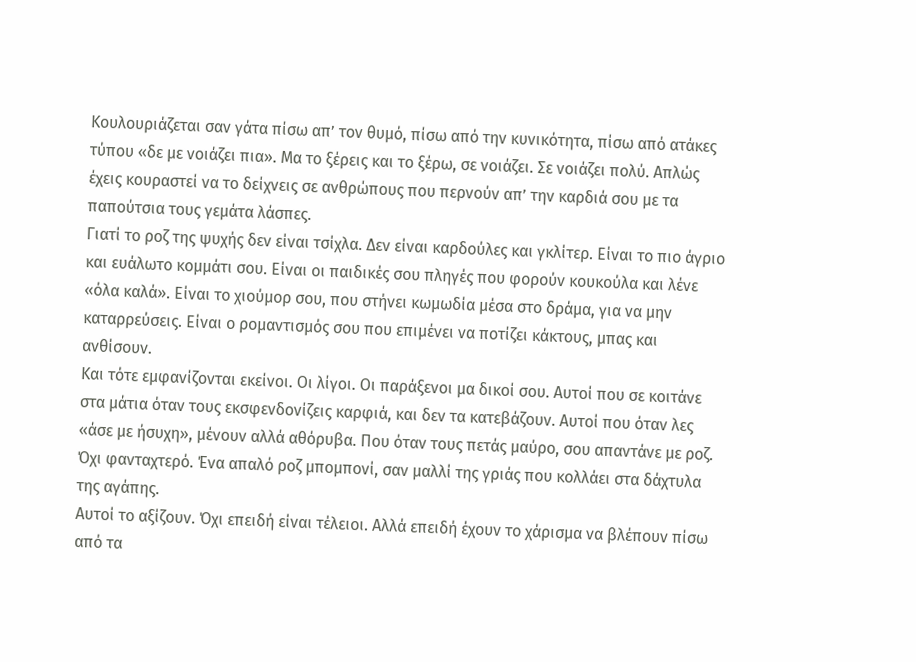Κουλουριάζεται σαν γάτα πίσω απ’ τον θυμό, πίσω από την κυνικότητα, πίσω από ατάκες τύπου «δε με νοιάζει πια». Μα το ξέρεις και το ξέρω, σε νοιάζει. Σε νοιάζει πολύ. Απλώς έχεις κουραστεί να το δείχνεις σε ανθρώπους που περνούν απ’ την καρδιά σου με τα παπούτσια τους γεμάτα λάσπες.
Γιατί το ροζ της ψυχής δεν είναι τσίχλα. Δεν είναι καρδούλες και γκλίτερ. Είναι το πιο άγριο και ευάλωτο κομμάτι σου. Είναι οι παιδικές σου πληγές που φορούν κουκούλα και λένε «όλα καλά». Είναι το χιούμορ σου, που στήνει κωμωδία μέσα στο δράμα, για να μην καταρρεύσεις. Είναι ο ρομαντισμός σου που επιμένει να ποτίζει κάκτους, μπας και ανθίσουν.
Και τότε εμφανίζονται εκείνοι. Οι λίγοι. Οι παράξενοι μα δικοί σου. Αυτοί που σε κοιτάνε στα μάτια όταν τους εκσφενδονίζεις καρφιά, και δεν τα κατεβάζουν. Αυτοί που όταν λες «άσε με ήσυχη», μένουν αλλά αθόρυβα. Που όταν τους πετάς μαύρο, σου απαντάνε με ροζ. Όχι φανταχτερό. Ένα απαλό ροζ μπομπονί, σαν μαλλί της γριάς που κολλάει στα δάχτυλα της αγάπης.
Αυτοί το αξίζουν. Όχι επειδή είναι τέλειοι. Αλλά επειδή έχουν το χάρισμα να βλέπουν πίσω από τα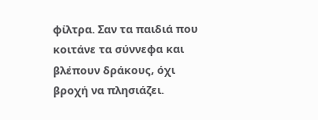φίλτρα. Σαν τα παιδιά που κοιτάνε τα σύννεφα και βλέπουν δράκους, όχι βροχή να πλησιάζει.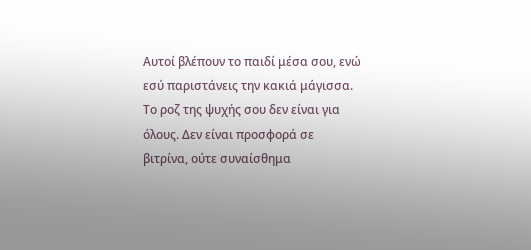Αυτοί βλέπουν το παιδί μέσα σου, ενώ εσύ παριστάνεις την κακιά μάγισσα.
Το ροζ της ψυχής σου δεν είναι για όλους. Δεν είναι προσφορά σε βιτρίνα, ούτε συναίσθημα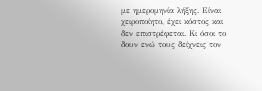με ημερομηνία λήξης. Είναι χειροποίητο, έχει κόστος και δεν επιστρέφεται. Κι όσοι το δουν ενώ τους δείχνεις τον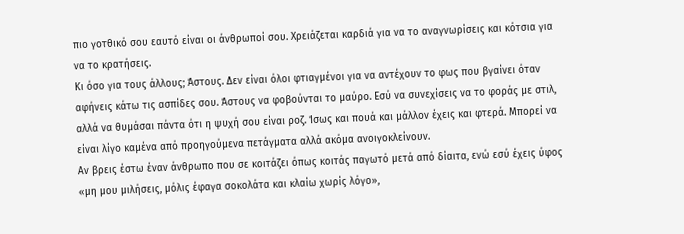πιο γοτθικό σου εαυτό είναι οι άνθρωποί σου. Χρειάζεται καρδιά για να το αναγνωρίσεις και κότσια για να το κρατήσεις.
Κι όσο για τους άλλους; Άστους. Δεν είναι όλοι φτιαγμένοι για να αντέχουν το φως που βγαίνει όταν αφήνεις κάτω τις ασπίδες σου. Άστους να φοβούνται το μαύρο. Εσύ να συνεχίσεις να το φοράς με στιλ, αλλά να θυμάσαι πάντα ότι η ψυχή σου είναι ροζ. Ίσως και πουά και μάλλον έχεις και φτερά. Μπορεί να είναι λίγο καμένα από προηγούμενα πετάγματα αλλά ακόμα ανοιγοκλείνουν.
Αν βρεις έστω έναν άνθρωπο που σε κοιτάζει όπως κοιτάς παγωτό μετά από δίαιτα, ενώ εσύ έχεις ύφος «μη μου μιλήσεις, μόλις έφαγα σοκολάτα και κλαίω χωρίς λόγο»,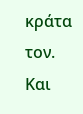κράτα τον.
Και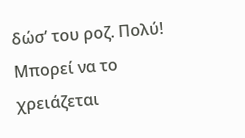δώσ’ του ροζ. Πολύ! Μπορεί να το χρειάζεται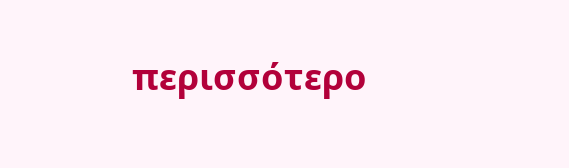περισσότερο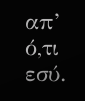απ’ ό,τι εσύ.